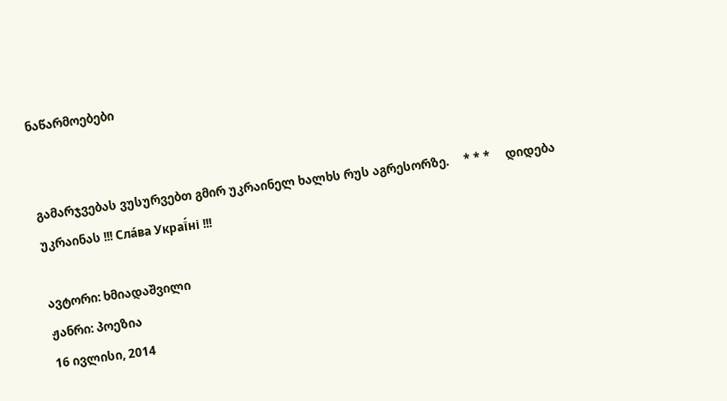ნაწარმოებები


გამარჯვებას ვუსურვებთ გმირ უკრაინელ ხალხს რუს აგრესორზე.     * * *     დიდება უკრაინას !!! Сла́ва Украї́ні !!!

ავტორი: ხმიადაშვილი
ჟანრი: პოეზია
16 ივლისი, 2014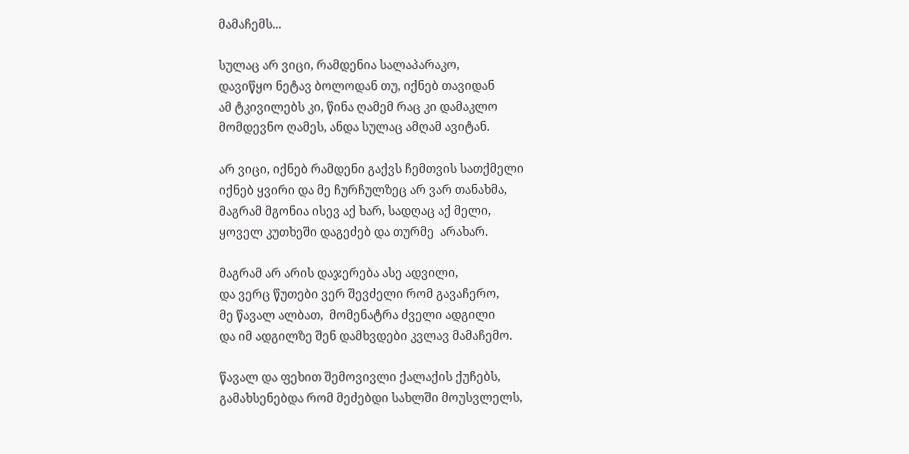მამაჩემს...

სულაც არ ვიცი, რამდენია სალაპარაკო,
დავიწყო ნეტავ ბოლოდან თუ, იქნებ თავიდან
ამ ტკივილებს კი, წინა ღამემ რაც კი დამაკლო
მომდევნო ღამეს, ანდა სულაც ამღამ ავიტან.

არ ვიცი, იქნებ რამდენი გაქვს ჩემთვის სათქმელი
იქნებ ყვირი და მე ჩურჩულზეც არ ვარ თანახმა,
მაგრამ მგონია ისევ აქ ხარ, სადღაც აქ მელი,
ყოველ კუთხეში დაგეძებ და თურმე  არახარ.

მაგრამ არ არის დაჯერება ასე ადვილი,
და ვერც წუთები ვერ შევძელი რომ გავაჩერო,
მე წავალ ალბათ,  მომენატრა ძველი ადგილი
და იმ ადგილზე შენ დამხვდები კვლავ მამაჩემო.

წავალ და ფეხით შემოვივლი ქალაქის ქუჩებს,
გამახსენებდა რომ მეძებდი სახლში მოუსვლელს,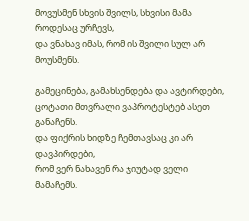მოვუსმენ სხვის შვილს, სხვისი მამა როდესაც ურჩევს,
და ვნახავ იმას, რომ ის შვილი სულ არ მოუსმენს.

გამეცინება, გამახსენდება და ავტირდები,
ცოტათი მთვრალი ვაპროტესტებ ასეთ განაჩენს.
და ფიქრის ხიდზე ჩემთავსაც კი არ დავპირდები,
რომ ვერ ნახავენ რა ჯიუტად ველი მამაჩემს.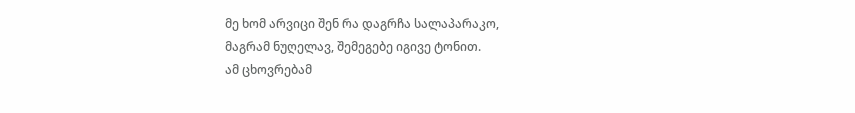მე ხომ არვიცი შენ რა დაგრჩა სალაპარაკო,
მაგრამ ნუღელავ, შემეგებე იგივე ტონით.
ამ ცხოვრებამ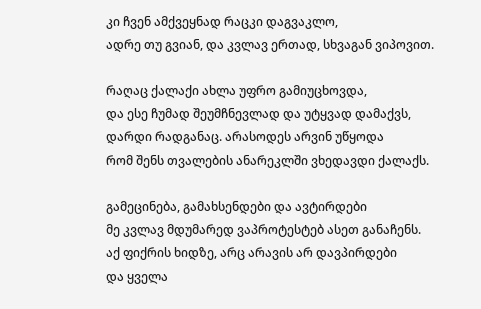კი ჩვენ ამქვეყნად რაცკი დაგვაკლო,
ადრე თუ გვიან, და კვლავ ერთად, სხვაგან ვიპოვით.

რაღაც ქალაქი ახლა უფრო გამიუცხოვდა,
და ესე ჩუმად შეუმჩნევლად და უტყვად დამაქვს,
დარდი რადგანაც. არასოდეს არვინ უწყოდა
რომ შენს თვალების ანარეკლში ვხედავდი ქალაქს.

გამეცინება, გამახსენდები და ავტირდები
მე კვლავ მდუმარედ ვაპროტესტებ ასეთ განაჩენს.
აქ ფიქრის ხიდზე, არც არავის არ დავპირდები
და ყველა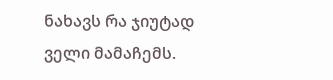ნახავს რა ჯიუტად ველი მამაჩემს.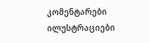კომენტარები ილუსტრაციები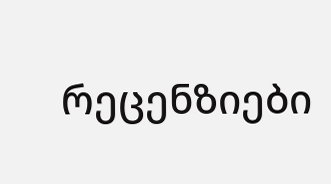რეცენზიები